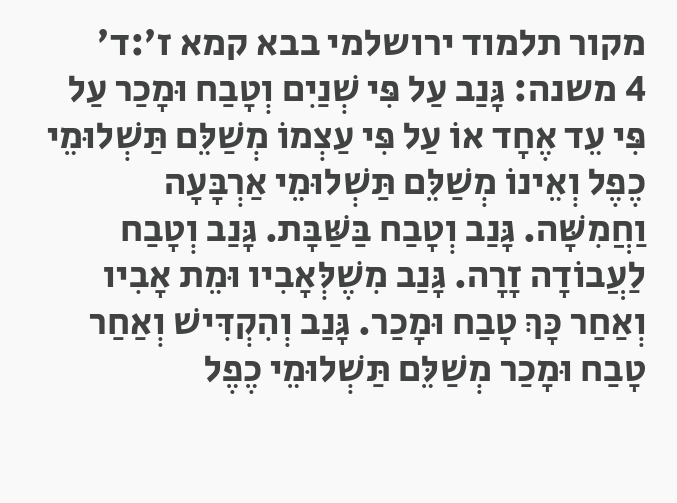מקור תלמוד ירושלמי בבא קמא ז׳:ד׳
4 משנה: גָּנַב עַל פִּי שְׁנַיִם וְטָבַח וּמָכַר עַל פִּי עֵד אֶחָד אוֹ עַל פִּי עַצְמוֹ מְשַׁלֵּם תַּשְׁלוּמֵי כֶפֶל וְאֵינוֹ מְשַׁלֵּם תַּשְׁלוּמֵי אַרְבָּעָה וַחֲמִשָּׁה. גָּנַב וְטָבַח בַּשַּׁבָּת. גָּנַב וְטָבַח לַעֲבוֹדָה זָרָה. גָּנַב מִשֶׁלְּאָבִיו וּמֵת אָבִיו וְאַחַר כָּךְ טָבַח וּמָכַר. גָּנַב וְהִקְדִּישׁ וְאַחַר טָבַח וּמָכַר מְשַׁלֵּם תַּשְׁלוּמֵי כֶפֶל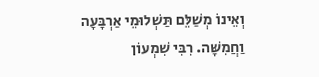וְאֵינוֹ מְשַׁלֵּם תַּשְׁלוּמֵי אַרְבָּעָה וַחֲמִשָּׁה. רִבִּי שִׁמְעוֹן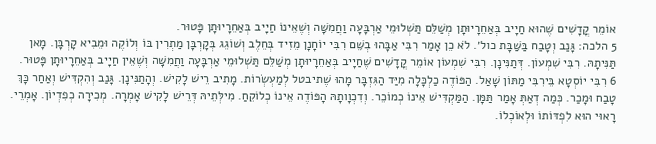אוֹמֵר קֳדָשִׁים שֶׁהוּא חַיָיב בְּאַחֵרָיוּתָן מְשַׁלֵּם תַּשְׁלוּמֵי אַרְבָּעָה וַחֲמִשָּׁה וְשֶׁאֵינוֹ חַיָיב בְּאַחֵרָיוּתָן פָּטוּר.
5 הלכה: גָּנַב וְטָבַח בַּשַּׁבָּת כול׳. לֹא כֵן אָמַר רִבִּי אַבָּהוּ בְשֵּׁם רִבִּי יוֹחָנָן מֵזִיד בְּחֵלֶב וְשׁוֹגֵג בְּקָרְבָּן מַתְרִין בּוֹ וְלוֹקֶה וּמֵבִיא קָרְבָּן. מָאן תַּנִּיתָהּ. רִבִּי שִׁמְעוֹן. דְּתַנִּינָן. רִבִּי שִׁמְעוֹן אוֹמֵר קֳדָשִׁים שֶׁחַיָיב בְּאַחֵרָיוּתָן מְשַׁלֵּם תַּשְׁלוּמֵי אַרְבָּעָה וַחֲמִשָּׁה וְשֶׁאֵין חַיָיב בְּאַחֵרָיוּתָן פָּטוּר.
6 רִבִּי יוֹסְטָא בֵּירִבִּי מַתּוֹן שָׁאַל. הַפּוֹדֶה כַלְכָּלָה מִיַּד הַגִּזְבָּר מָהוּ שֶׁתיבטל לְמַעְשְׂרוֹת. מָתִיב רֵישׁ לָקִישׁ. וְהָתַנִּינָן. גָּנַב וְהִקְדִּישׁ וְאַחַר כָּךְ טָבַח וּמָכַר. כְּמַה דְאַתְּ אָמַר תַּמָּן. הַמַּקְדִּישׁ אֵינוֹ כְמוֹכֵר. וְדִכְוָותָהּ הָפּוֹדֶה אֵינוֹ כְלוֹקֵחַ. מִילְּתֵיהּ דְּרֵישׁ לָקִישׁ אָמְרָה. מְכִירָה כְפִדְיוֹן. אָמְרֵי. רָאוּי הוּא לִפְדּוֹתוֹ וּלְאוֹכְלוֹ.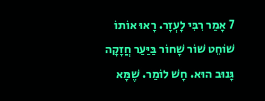7 אָמַר רִבִּי לָעְזָר. רָאוּ אוֹתוֹ שׁוֹחֵט שׁוֹר שָׁחוֹר בַּיַּעַר חֲזָקָה גָּנוּב הוּא. חָשׁ לוֹמַר. שֶׁמָּא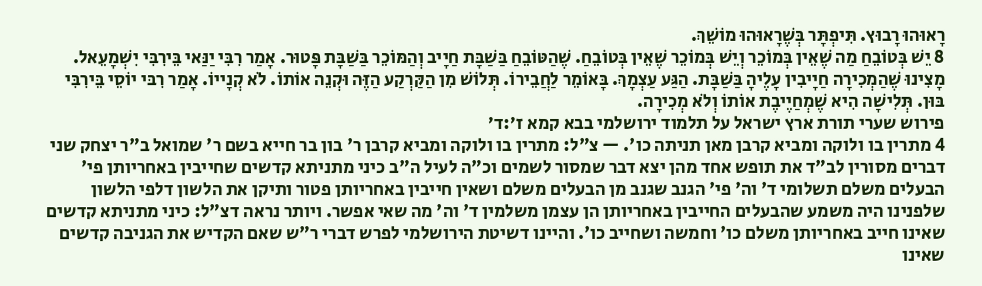רָאוּהוּ רָבוּץ. תִּיפְתָּר בְּשֶׁרָאוּהוּ מוֹשֵׁךְ.
8 יֵשׁ בְּטוֹבֵחַ מַה שֶׁאֵין בְּמוֹכֵר וְיֵשׁ בְּמוֹכֵר שֶׁאֵין בְּטוֹבֵחַ. שֶׁהַטּוֹבֵחַ בַּשַׁבָּת חַיָיב וְהַמּוֹכֵר בַּשַׁבָּת פָּטוּר. אָמַר רִבִּי יַנַּאי בֵּירִבִּי יִשְׁמָעֵאל. מָצִינוּ שֶׁהַמְכִירָה חַיָיבִין עָלֶיהָ בַּשַׁבָּת. הַגַּע עַצְמָךְ. בָּאוֹמֵר לַחֲבֵירוֹ. תְּלוֹשׁ מִן הַקַּרְקַע הַזֶּה וּקְנֵה אוֹתוֹ. לֹא קְנָייוֹ. אָמַר רִבּי יוֹסֵי בֵּירִבִּי בּוּן. תְּלִישָׁה הִיא שֶׁמְחַיֶיבֶת אוֹתוֹ וְלֹא מְכִירָה.
פירוש שערי תורת ארץ ישראל על תלמוד ירושלמי בבא קמא ז׳:ד׳
4 מתרין בו ולוקה ומביא קרבן מאן תניתה כו'. — צ"ל: מתרין בו ולוקה ומביא קרבן ר' בון בר חייא בשם ר' שמואל ב"ר יצחק שני דברים מסורין לב"ד את תופש אחד מהן יצא דבר שמסור לשמים וכ"ה לעיל ה"ב כיני מתניתא קדשים שחייבין באחריותן פי' הבעלים משלם תשלומי ד' וה' פי' הגנב שגנב מן הבעלים משלם ושאין חייבין באחריותן פטור ותיקן את הלשון דלפי הלשון שלפנינו היה משמע שהבעלים החייבין באחריותן הן עצמן משלמין ד' וה' מה שאי אפשר. ויותר נראה דצ"ל: כיני מתניתא קדשים שאינו חייב באחריותן משלם כו' וחמשה ושחייב כו'. והיינו דשיטת הירושלמי לפרש דברי ר"ש שאם הקדיש את הגניבה קדשים שאינו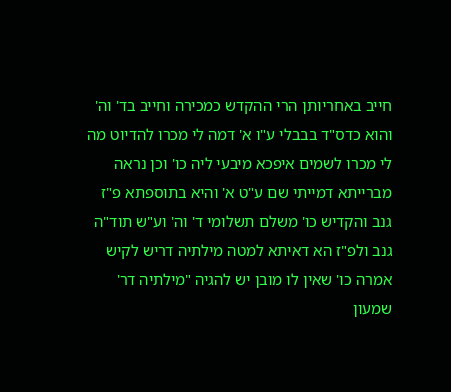חייב באחריותן הרי ההקדש כמכירה וחייב בד' וה' והוא כדס"ד בבבלי ע"ו א' דמה לי מכרו להדיוט מה לי מכרו לשמים איפכא מיבעי ליה כו' וכן נראה מברייתא דמייתי שם ע"ט א' והיא בתוספתא פ"ז גנב והקדיש כו' משלם תשלומי ד' וה' וע"ש תוד"ה גנב ולפ"ז הא דאיתא למטה מילתיה דריש לקיש אמרה כו' שאין לו מובן יש להגיה "מילתיה דר' שמעון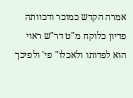אמרה הקדש כמוכר ודכוותה פדיון כלוקח מ"ט דר"ש ראוי הוא לפדותו ולאכלו" פי' ולפיכך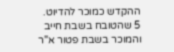ההקדש כמוכר להדיוט.
5 שהטובח בשבת חייב והמוכר בשבת פטור א"ר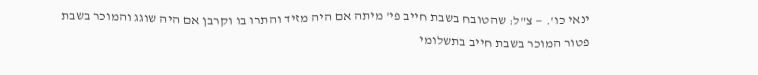ינאי כו'. — צ"ל: שהטובח בשבת חייב פי' מיתה אם היה מזיד והתרו בו וקרבן אם היה שוגג והמוכר בשבת פטור המוכר בשבת חייב בתשלומי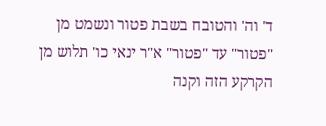ד' וה' והטובח בשבת פטור ונשמט מן "פטור" עד "פטור" א"ר ינאי כו' תלוש מן הקרקע הזה וקנה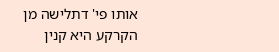אותו פי' דתלישה מן הקרקע היא קנין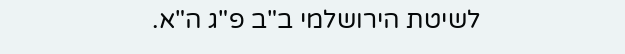לשיטת הירושלמי ב"ב פ"ג ה"א.